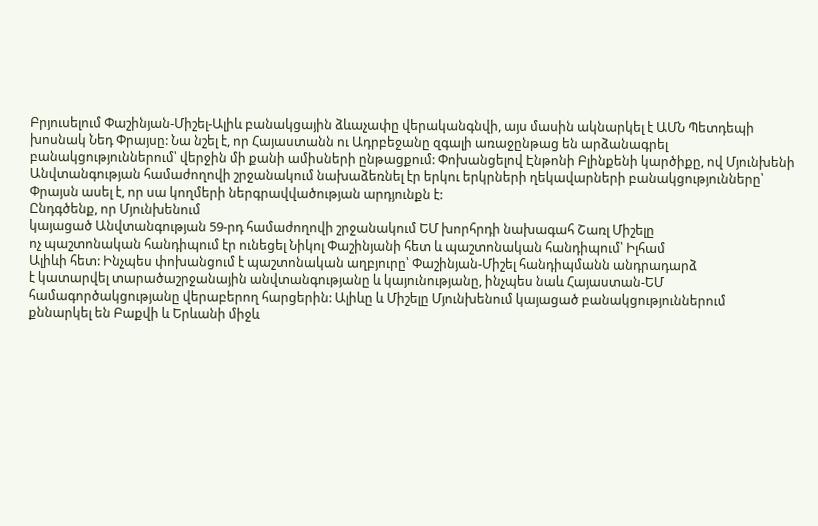Բրյուսելում Փաշինյան-Միշել-Ալիև բանակցային ձևաչափը վերականգնվի, այս մասին ակնարկել է ԱՄՆ Պետդեպի խոսնակ Նեդ Փրայսը: Նա նշել է, որ Հայաստանն ու Ադրբեջանը զգալի առաջընթաց են արձանագրել բանակցություններում՝ վերջին մի քանի ամիսների ընթացքում: Փոխանցելով Էնթոնի Բլինքենի կարծիքը, ով Մյունխենի Անվտանգության համաժողովի շրջանակում նախաձեռնել էր երկու երկրների ղեկավարների բանակցությունները՝ Փրայսն ասել է, որ սա կողմերի ներգրավվածության արդյունքն է:
Ընդգծենք, որ Մյունխենում
կայացած Անվտանգության 59-րդ համաժողովի շրջանակում ԵՄ խորհրդի նախագահ Շառլ Միշելը
ոչ պաշտոնական հանդիպում էր ունեցել Նիկոլ Փաշինյանի հետ և պաշտոնական հանդիպում՝ Իլհամ
Ալիևի հետ: Ինչպես փոխանցում է պաշտոնական աղբյուրը՝ Փաշինյան-Միշել հանդիպմանն անդրադարձ
է կատարվել տարածաշրջանային անվտանգությանը և կայունությանը, ինչպես նաև Հայաստան-ԵՄ
համագործակցությանը վերաբերող հարցերին: Ալիևը և Միշելը Մյունխենում կայացած բանակցություններում
քննարկել են Բաքվի և Երևանի միջև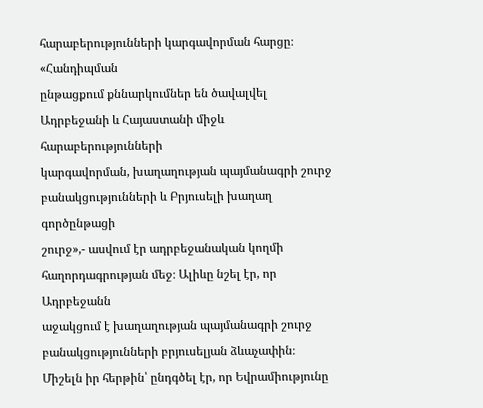հարաբերությունների կարգավորման հարցը։ «Հանդիպման
ընթացքում քննարկումներ են ծավալվել Ադրբեջանի և Հայաստանի միջև հարաբերությունների
կարգավորման, խաղաղության պայմանագրի շուրջ բանակցությունների և Բրյուսելի խաղաղ գործընթացի
շուրջ»,- ասվում էր ադրբեջանական կողմի հաղորդագրության մեջ։ Ալիևը նշել էր, որ Ադրբեջանն
աջակցում է խաղաղության պայմանագրի շուրջ բանակցությունների բրյուսելյան ձևաչափին։
Միշելն իր հերթին՝ ընդգծել էր, որ Եվրամիությունը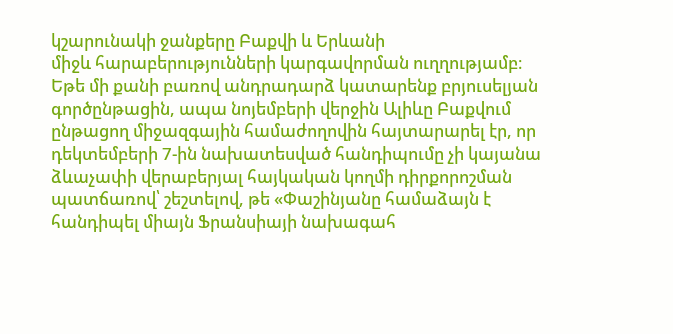կշարունակի ջանքերը Բաքվի և Երևանի
միջև հարաբերությունների կարգավորման ուղղությամբ։
Եթե մի քանի բառով անդրադարձ կատարենք բրյուսելյան գործընթացին, ապա նոյեմբերի վերջին Ալիևը Բաքվում ընթացող միջազգային համաժողովին հայտարարել էր, որ դեկտեմբերի 7-ին նախատեսված հանդիպումը չի կայանա ձևաչափի վերաբերյալ հայկական կողմի դիրքորոշման պատճառով՝ շեշտելով, թե «Փաշինյանը համաձայն է հանդիպել միայն Ֆրանսիայի նախագահ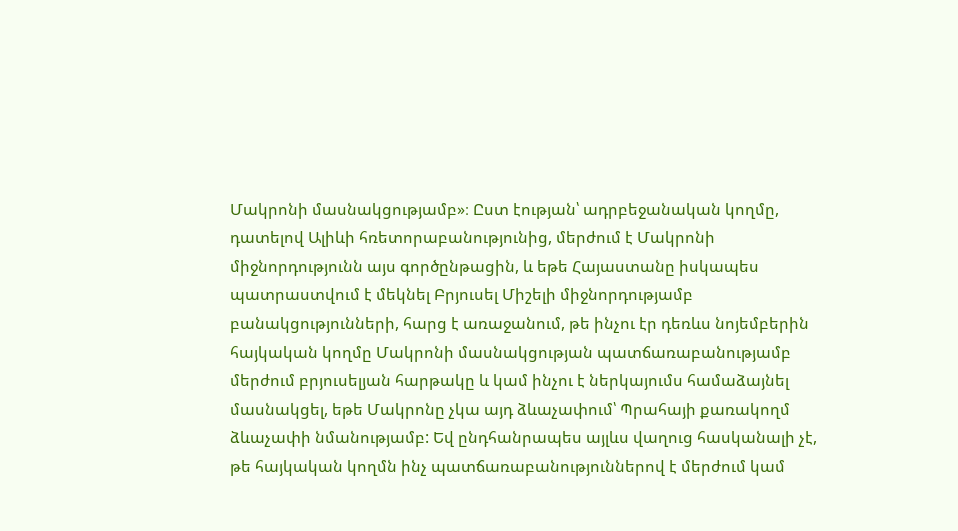Մակրոնի մասնակցությամբ»։ Ըստ էության՝ ադրբեջանական կողմը, դատելով Ալիևի հռետորաբանությունից, մերժում է Մակրոնի միջնորդությունն այս գործընթացին, և եթե Հայաստանը իսկապես պատրաստվում է մեկնել Բրյուսել Միշելի միջնորդությամբ բանակցությունների, հարց է առաջանում, թե ինչու էր դեռևս նոյեմբերին հայկական կողմը Մակրոնի մասնակցության պատճառաբանությամբ մերժում բրյուսելյան հարթակը և կամ ինչու է ներկայումս համաձայնել մասնակցել, եթե Մակրոնը չկա այդ ձևաչափում՝ Պրահայի քառակողմ ձևաչափի նմանությամբ: Եվ ընդհանրապես այլևս վաղուց հասկանալի չէ, թե հայկական կողմն ինչ պատճառաբանություններով է մերժում կամ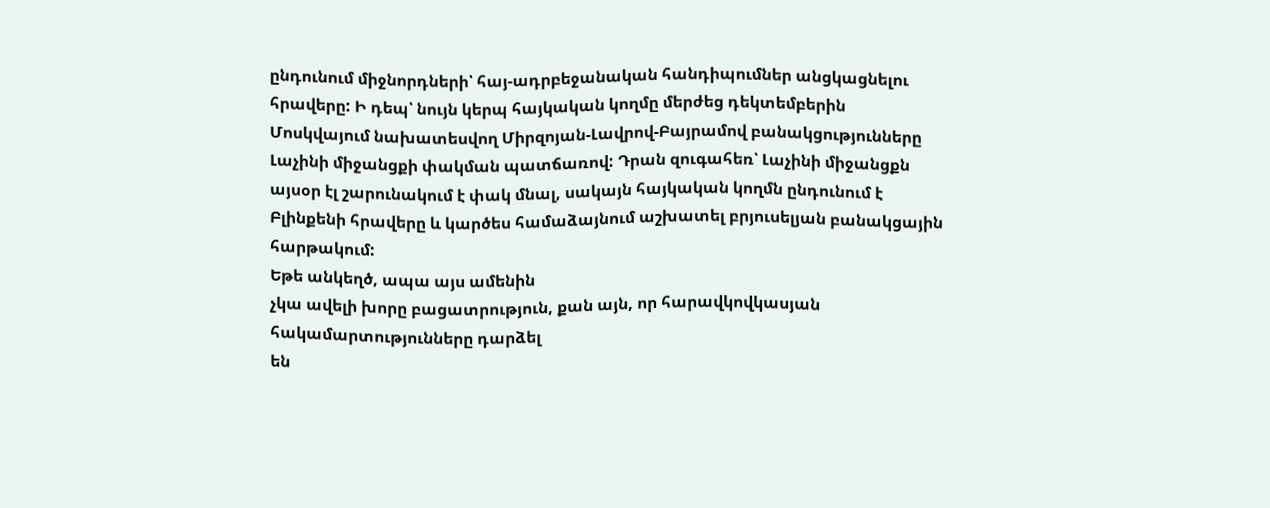ընդունում միջնորդների՝ հայ-ադրբեջանական հանդիպումներ անցկացնելու հրավերը: Ի դեպ՝ նույն կերպ հայկական կողմը մերժեց դեկտեմբերին Մոսկվայում նախատեսվող Միրզոյան-Լավրով-Բայրամով բանակցությունները Լաչինի միջանցքի փակման պատճառով: Դրան զուգահեռ՝ Լաչինի միջանցքն այսօր էլ շարունակում է փակ մնալ, սակայն հայկական կողմն ընդունում է Բլինքենի հրավերը և կարծես համաձայնում աշխատել բրյուսելյան բանակցային հարթակում:
Եթե անկեղծ, ապա այս ամենին
չկա ավելի խորը բացատրություն, քան այն, որ հարավկովկասյան հակամարտությունները դարձել
են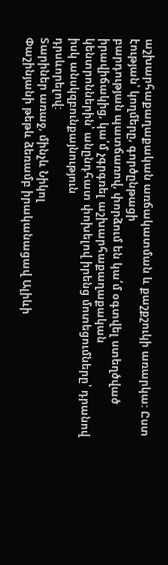աշխարհաքաղաքական առճակատման և քաշքշուկի առարկա: Ըստ էության՝ կողմերը, գործընթացի
բարդության պատճառով, փորձում են կա՛մ օգտվել ստեղծված իրավիճակից, կա՛մ չգրգռել աշխարհաքաղաքական
կենտրոններին՝ անընդհատ փոխելով իրենց մոտեցումները՝ դրանով իսկ անսկզբունքայնություն
դրսևորելով:
Տարիներ առաջ, մինչև Նիկոլ
Փաշինյանի թեթև ձեռամբ իրականացավ Ալիևի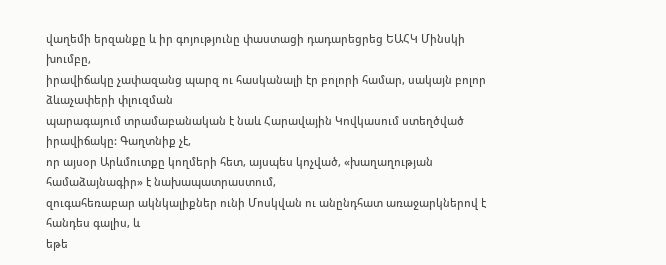վաղեմի երզանքը և իր գոյությունը փաստացի դադարեցրեց ԵԱՀԿ Մինսկի խումբը,
իրավիճակը չափազանց պարզ ու հասկանալի էր բոլորի համար, սակայն բոլոր ձևաչափերի փլուզման
պարագայում տրամաբանական է նաև Հարավային Կովկասում ստեղծված իրավիճակը: Գաղտնիք չէ,
որ այսօր Արևմուտքը կողմերի հետ, այսպես կոչված, «խաղաղության համաձայնագիր» է նախապատրաստում,
զուգահեռաբար ակնկալիքներ ունի Մոսկվան ու անընդհատ առաջարկներով է հանդես գալիս, և
եթե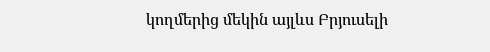կողմերից մեկին այլևս Բրյուսելի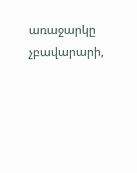առաջարկը չբավարարի,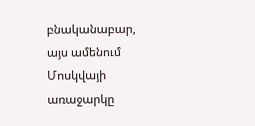բնականաբար, այս ամենում Մոսկվայի
առաջարկը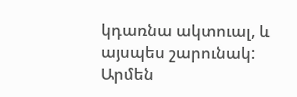կդառնա ակտուալ, և այսպես շարունակ:
Արմեն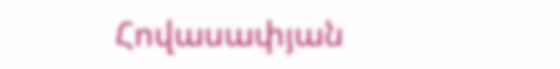Հովասափյան